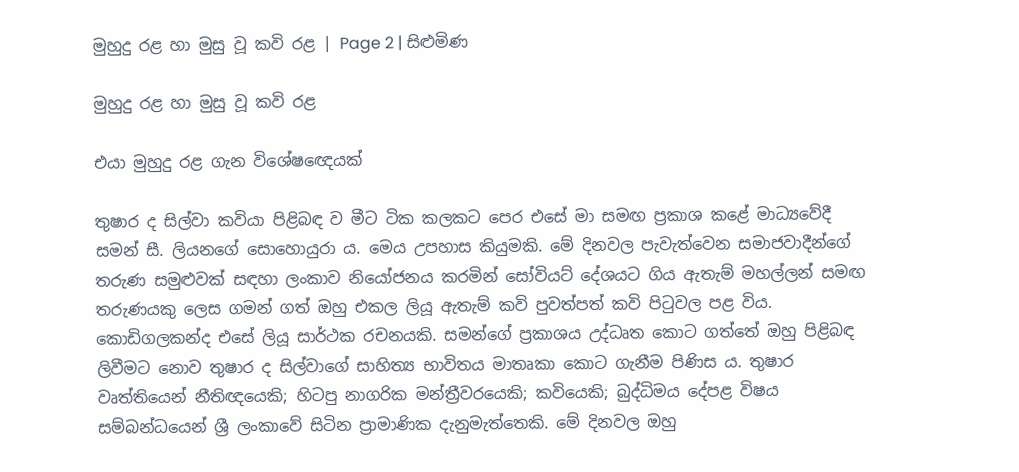මුහුදු රළ හා මුසු වූ කවි රළ | Page 2 | සිළුමිණ

මුහුදු රළ හා මුසු වූ කවි රළ

එයා මුහුදු රළ ගැන විශේෂඥ‍ෙයක්

තුෂාර ද සිල්වා කවියා පිළිබඳ ව මීට ටික කලකට පෙර එසේ මා සමඟ ප්‍රකාශ කළේ මාධ්‍යවේදී සමන් සී. ලියනගේ සොහොයුරා ය. මෙය උපහාස කියුමකි. මේ දිනවල පැවැත්වෙන සමාජවාදීන්ගේ තරුණ සමුළුවක් සඳහා ලංකාව නියෝජනය කරමින් සෝවියට් දේශයට ගිය ඇතැම් මහල්ලන් සමඟ තරුණයකු ලෙස ගමන් ගත් ඔහු එකල ලියූ ඇතැම් කවි පුවත්පත් කවි පිටුවල පළ විය. කොඩිගලකන්ද එසේ ලියූ සාර්ථක රචනයකි. සමන්ගේ ප්‍රකාශය උද්ධෘත කොට ගත්තේ ඔහු පිළිබඳ ලිවීමට නොව තුෂාර ද සිල්වාගේ සාහිත්‍ය භාවිතය මාතෘකා කොට ගැනීම පිණිස ය. තුෂාර වෘත්තියෙන් නීතිඥයෙකි; හිටපු නාගරික මන්ත්‍රීවරයෙකි; කවියෙකි; බුද්ධිමය දේපළ විෂය සම්බන්ධයෙන් ශ්‍රී ලංකාවේ සිටින ප්‍රාමාණික දැනුමැත්තෙකි. මේ දිනවල ඔහු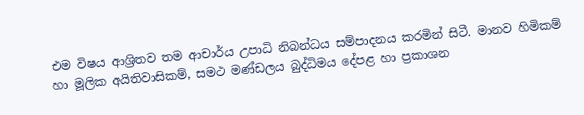එම විෂය ආශ්‍රිතව තම ආචාර්ය උපාධි නිබන්ධය සම්පාදනය කරමින් සිටී. මානව හිමිකම් හා මූලික අයිතිවාසිකම්, සමථ මණ්ඩලය බුද්ධිමය දේපළ හා ප්‍රකාශන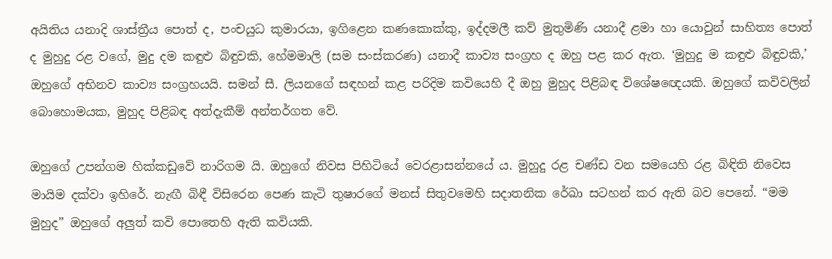අයිතිය යනාදි ශාස්ත්‍රීය පොත් ද, පංචයුධ කුමාරයා, ඉගිළෙන කණකොක්කු, ඉද්දමලී කව් මුතුමිණි යනාදී ළමා හා යොවුන් සාහිත්‍ය පොත් ද මුහුදු රළ වගේ, මුදු දම කඳුළු බිඳුවකි, හේමමාලි (සම සංස්කරණ) යනාදී කාව්‍ය සංග්‍රහ ද ඔහු පළ කර ඇත. ‘මුහුදු ම කඳුළු බිඳුවකි,’ ඔහුගේ අභිනව කාව්‍ය සංග්‍රහයයි. සමන් සී. ලියනගේ සඳහන් කළ පරිදිම කවියෙහි දී ඔහු මුහුද පිළිබඳ විශේෂඥ‍ෙයකි. ඔහුගේ කවිවලින් බොහොමයක, මුහුද පිළිබඳ අත්දැකීම් අන්තර්ගත වේ.

ඔහුගේ උපන්ගම හික්කඩුවේ නාරිගම යි. ඔහුගේ නිවස පිහිටියේ වෙරළාසන්නයේ ය‍. මුහුදු රළ චණ්ඩ වන සමයෙහි රළ බිඳිති නිවෙස මායිම දක්වා ඉහිරේ. නැඟී බිඳී විසිරෙන පෙණ කැටි තුෂාරගේ මනස් සිතුවමෙහි සදාතනික රේඛා සටහන් කර ඇති බව පෙනේ. “මම මුහුද” ඔහුගේ අලුත් කවි පොතෙහි ඇති කවියකි.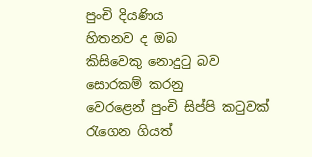පුංචි දියණිය
හිතනව ද ඔබ
කිසිවෙකු නොදුටු බව
සොරකම් කරනු
වෙරළෙන් පුංචි සිප්පි කටුවක්
රැගෙන ගියත්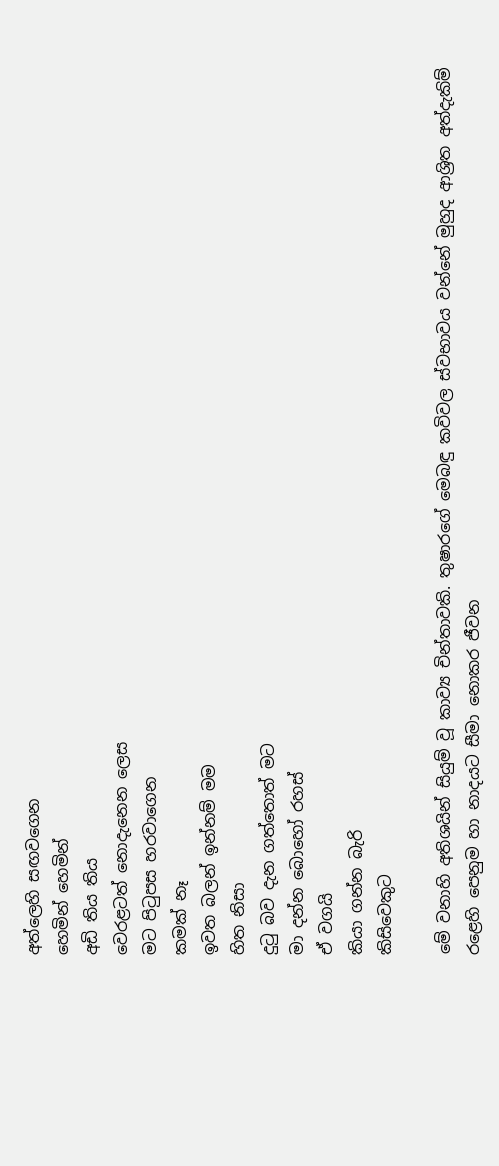අත්ලෙහි සඟවගෙන
හෙමින් හෙමින්
අඩි තිය තිය
වෙරළටත් නොදැනෙන ලෙස
මට පිටුපස හරවාගෙන
කමක් නෑ
ඉවත බලන් ඉන්නම් මම
හිත නිසා
දුටු බව දැන ගත්තොත් මට
මා දන්න බොහෝ රහස්
ඒ වගයි
කියා ගන්න බැරි
කිසිවෙකුට

මේ වනාහි අතිශයින් සියුම් වූ කාව්‍ය චින්තාවකි. තුෂාරගේ මෙබඳු කවිවල ස්වභාවය වන්නේ මුහුද ආශ්‍රිත අත්දැක‍ිම් රළෙහි පෙනුම හා නාදයට සීමා නොකර ජීවන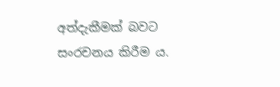අත්දැකීමක් බවට සංරචනය කිරීම ය.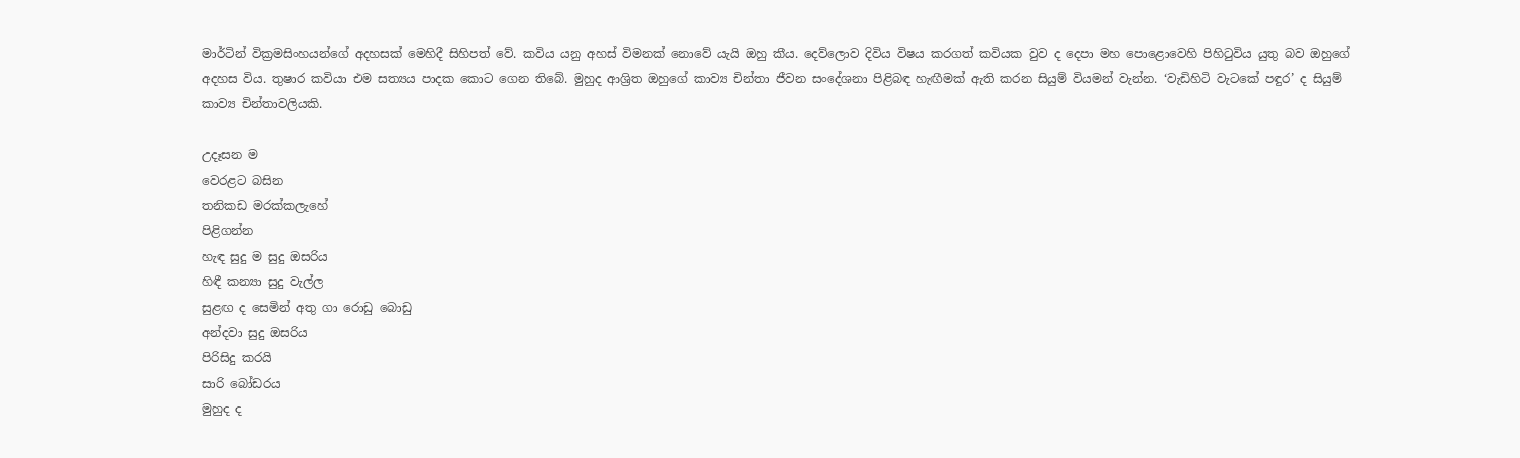මාර්ටින් වික්‍රමසිංහයන්ගේ අදහසක් මෙහිදී සිහිපත් වේ‍‍. කවිය යනු අහස් විමනක් නොවේ යැයි ‍ඔහු ක‍ීය. දෙව්ලොව දිවිය විෂය කරගත් කවියක වුව ද දෙපා මහ පොළොවෙහි පිහිටුවිය යුතු බව ඔහුගේ අදහස විය. තුෂාර කවියා එම සත්‍යය පාදක කොට ගෙන තිබේ. මුහුද ආශ්‍රිත ඔහුගේ කාව්‍ය චින්තා ජීවන සංදේශනා පිළිබඳ හැඟීමක් ඇති කරන සියුම් වියමන් වැන්න. ‘වැඩිහිටි වැටකේ පඳුර’ ද සියුම් කාව්‍ය චින්තාවලියකි.

උදෑසන ම
වෙරළට බසින
තනිකඩ මරක්කලැහේ
පිළිගන්න
හැඳ සුදු ම සුදු ඔසරිය
හිඳී කන්‍යා සුදු වැල්ල
සුළඟ ද සෙමින් අතු ගා රොඩු බොඩු
අන්දවා සුදු ඔසරිය
පිරිසිදු කරයි
සාරි බෝඩරය
මුහුද ද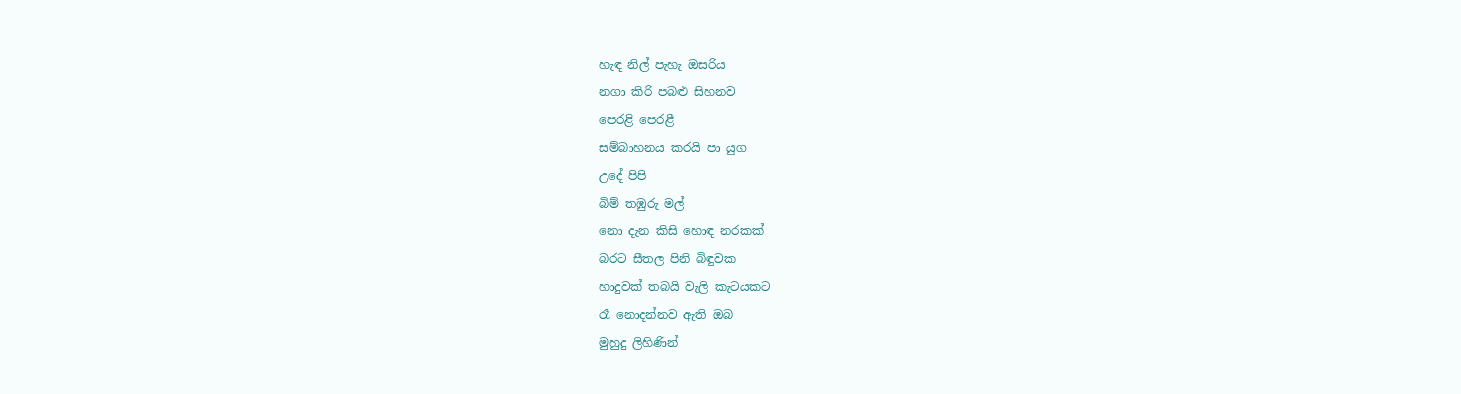හැඳ නිල් පැහැ ඔසරිය
නගා කිරි පබළු සිහනව
පෙරළි පෙරළී
සම්බාහනය කරයි පා යුග
උදේ පිපි
බිම් තඹුරු මල්
නො දැන කිසි හොඳ නරකක්
බරට සීතල පිනි බිඳුවක
හාදුවක් තබයි වැලි කැටයකට
රෑ නොදන්නව ඇති ඔබ
මුහුදු ලිහිණින්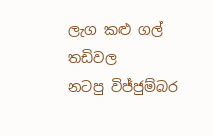ලැග කළු ගල් තඩිවල
නටපු විජ්ජුම්බර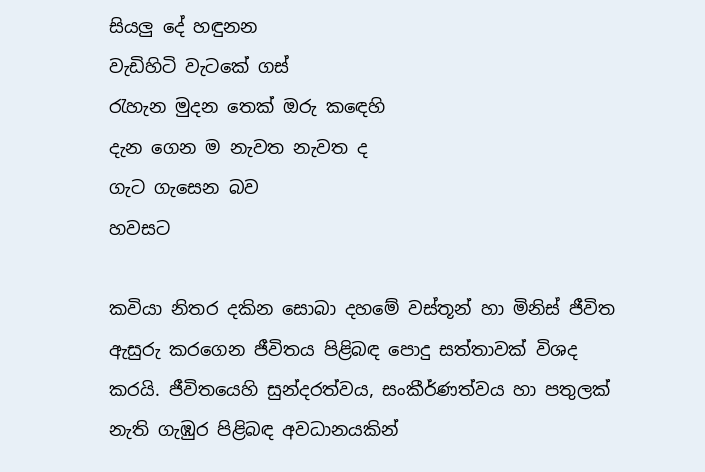සියලු දේ හඳුනන
වැඩිහිටි වැටකේ ගස්
රැහැන මුදන තෙක් ඔරු කඳෙහි
දැන ගෙන ම නැවත නැවත ද
ගැට ගැසෙන බව
හවසට

කවියා නිතර දකින සොබා දහමේ වස්තූන් හා‍ මිනිස් ජීවිත ඇසුරු කරගෙන ජීවිතය පිළිබඳ පොදු සත්තාවක් විශද කරයි. ජීවිතයෙහි සුන්දරත්වය, සංකීර්ණත්වය හා පතුලක් නැති ගැඹුර පිළිබඳ අවධානයකින්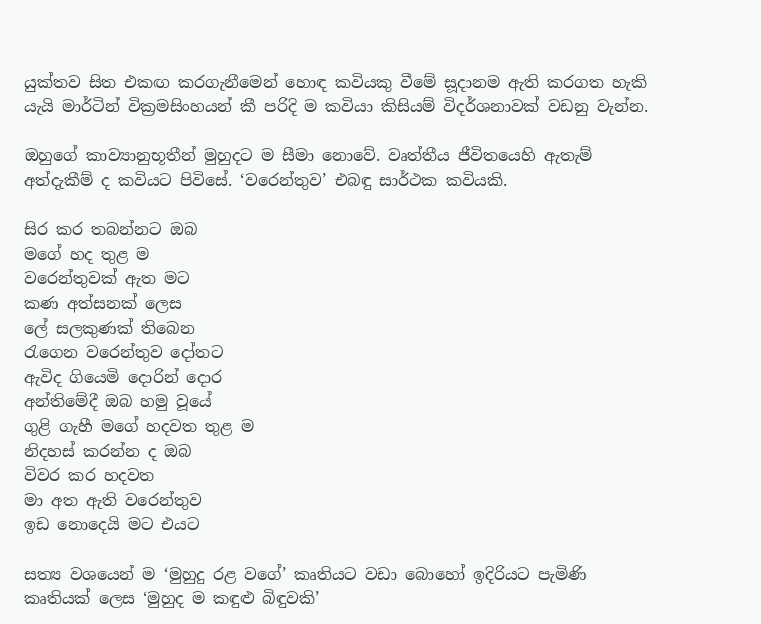යුක්තව සිත එකඟ කරගැනීමෙන් හොඳ කවියකු වීමේ ස‍ූදානම ඇති කරගත හැකි යැයි මාර්ටින් වික්‍රමසිංහයන් කී පරිදි ම කවියා කිසියම් විදර්ශනාවක් වඩනු වැන්න.

ඔහුගේ කාව්‍යානුභූතීන් මුහුදට ම සීමා නොවේ. වෘත්තීය ජීවිතයෙහි ඇතැම් අත්දැකීම් ද කවියට පිවිසේ. ‘වරෙන්තුව’ එබඳු සාර්ථක කවියකි.

සිර කර තබන්නට ඔබ
මගේ හද තුළ ම
වරෙන්තුවක් ඇත මට
කණ අත්සනක් ලෙස
ලේ සලකුණක් තිබෙන
රැගෙන වරෙන්තුව දෝතට
ඇවිද ගියෙමි දොරින් දොර
අන්තිමේදී ඔබ හමු වූයේ
ගුළි ගැහී මගේ හදවත තුළ ම
නිදහස් කරන්න ද ඔබ
විවර කර හදවත
මා අත ඇති වරෙන්තුව
ඉඩ නොදෙයි මට එයට

සත්‍ය වශයෙන් ම ‘මුහුදු රළ වගේ’ කෘතියට වඩා බොහෝ ඉදිරියට පැමිණි කෘතියක් ලෙස ‘මුහුද ම කඳුළු බිඳුවකි’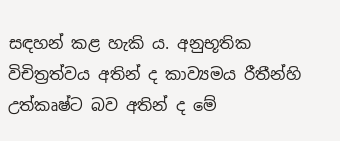සඳහන් කළ හැකි ය. අනුභූතික විචිත්‍රත්වය අතින් ද කාව්‍යමය රීතීන්හි උත්කෘෂ්ට බව අතින් ද මේ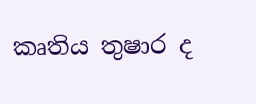කෘතිය තුෂාර ද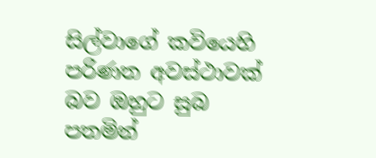සිල්වාගේ කවියෙහි පරිණත අවස්ථාවක් බව ඔහුට සුබ පතමින්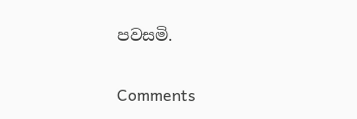පවසමි.

Comments